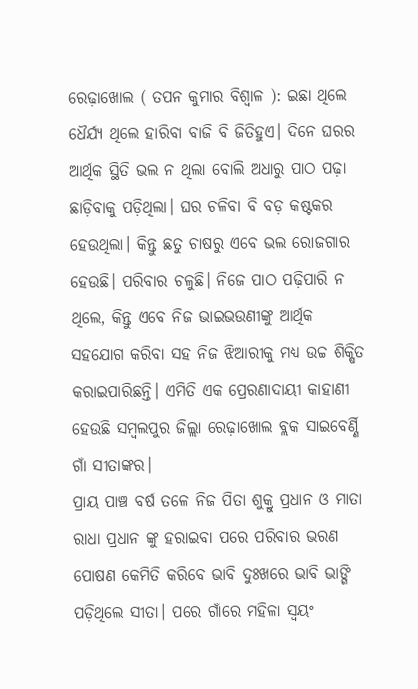ରେଢ଼ାଖୋଲ ( ତପନ କୁମାର ବିଶ୍ୱାଳ ): ଇଛା ଥିଲେ ଧୈର୍ଯ୍ୟ ଥିଲେ ହାରିବା ବାଜି ବି ଜିତିହୁଏ। ଦିନେ ଘରର ଆର୍ଥିକ ସ୍ଥିତି ଭଲ ନ ଥିଲା ବୋଲି ଅଧାରୁ ପାଠ ପଢ଼ା ଛାଡ଼ିବାକୁ ପଡ଼ିଥିଲା। ଘର ଚଳିବା ବି ବଡ଼ କଷ୍ଟକର ହେଉଥିଲା। କିନ୍ତୁ ଛତୁ ଚାଷରୁ ଏବେ ଭଲ ରୋଜଗାର ହେଉଛି। ପରିବାର ଚଳୁଛି। ନିଜେ ପାଠ ପଢ଼ିପାରି ନ ଥିଲେ, କିନ୍ତୁ ଏବେ ନିଜ ଭାଇଭଉଣୀଙ୍କୁ ଆର୍ଥିକ ସହଯୋଗ କରିବା ସହ ନିଜ ଝିଆରୀକୁ ମଧ୍ୟ ଉଚ୍ଚ ଶିକ୍ଷିତ କରାଇପାରିଛନ୍ତି। ଏମିତି ଏକ ପ୍ରେରଣାଦାୟୀ କାହାଣୀ ହେଉଛି ସମ୍ବଲପୁର ଜିଲ୍ଲା ରେଢ଼ାଖୋଲ ବ୍ଲକ ସାଇବେର୍ଣ୍ଣି ଗାଁ ସୀତାଙ୍କର।
ପ୍ରାୟ ପାଞ୍ଚ ବର୍ଷ ତଳେ ନିଜ ପିତା ଶୁକ୍ରୁ ପ୍ରଧାନ ଓ ମାତା ରାଧା ପ୍ରଧାନ ଙ୍କୁ ହରାଇବା ପରେ ପରିବାର ଭରଣ ପୋଷଣ କେମିତି କରିବେ ଭାବି ଦୁଃଖରେ ଭାବି ଭାଙ୍ଗି ପଡ଼ିଥିଲେ ସୀତା। ପରେ ଗାଁରେ ମହିଳା ସ୍ୱୟଂ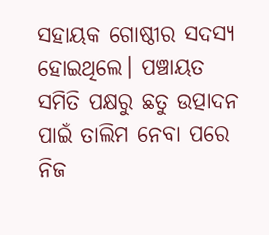ସହାୟକ ଗୋଷ୍ଠୀର ସଦସ୍ୟ ହୋଇଥିଲେ। ପଞ୍ଚାୟତ ସମିତି ପକ୍ଷରୁ ଛତୁ ଉତ୍ପାଦନ ପାଇଁ ତାଲିମ ନେବା ପରେ ନିଜ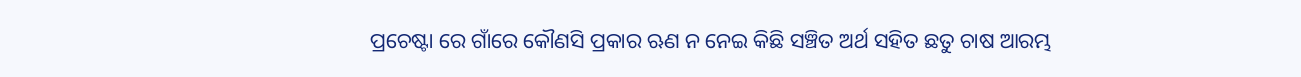ପ୍ରଚେଷ୍ଟା ରେ ଗାଁରେ କୌଣସି ପ୍ରକାର ଋଣ ନ ନେଇ କିଛି ସଞ୍ଚିତ ଅର୍ଥ ସହିତ ଛତୁ ଚାଷ ଆରମ୍ଭ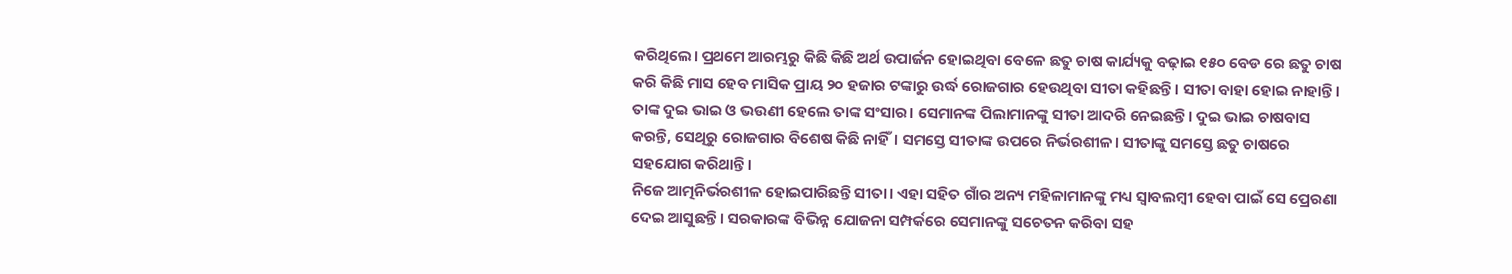କରିଥିଲେ। ପ୍ରଥମେ ଆରମ୍ଭରୁ କିଛି କିଛି ଅର୍ଥ ଉପାର୍ଜନ ହୋଇଥିବା ବେଳେ ଛତୁ ଚାଷ କାର୍ଯ୍ୟକୁ ବଢ଼ାଇ ୧୫୦ ବେଡ ରେ ଛତୁ ଚାଷ କରି କିଛି ମାସ ହେବ ମାସିକ ପ୍ରାୟ ୨୦ ହଜାର ଟଙ୍କାରୁ ଉର୍ଦ୍ଧ ରୋଜଗାର ହେଉଥିବା ସୀତା କହିଛନ୍ତି। ସୀତା ବାହା ହୋଇ ନାହାନ୍ତି। ତାଙ୍କ ଦୁଇ ଭାଇ ଓ ଭଉଣୀ ହେଲେ ତାଙ୍କ ସଂସାର। ସେମାନଙ୍କ ପିଲାମାନଙ୍କୁ ସୀତା ଆଦରି ନେଇଛନ୍ତି। ଦୁଇ ଭାଇ ଚାଷବାସ କରନ୍ତି, ସେଥିରୁ ରୋଜଗାର ବିଶେଷ କିଛି ନାହିଁ। ସମସ୍ତେ ସୀତାଙ୍କ ଉପରେ ନିର୍ଭରଶୀଳ। ସୀତାଙ୍କୁ ସମସ୍ତେ ଛତୁ ଚାଷରେ ସହଯୋଗ କରିଥାନ୍ତି।
ନିଜେ ଆତ୍ମନିର୍ଭରଶୀଳ ହୋଇପାରିଛନ୍ତି ସୀତା। ଏହା ସହିତ ଗାଁର ଅନ୍ୟ ମହିଳାମାନଙ୍କୁ ମଧ୍ୟ ସ୍ବାବଲମ୍ବୀ ହେବା ପାଇଁ ସେ ପ୍ରେରଣା ଦେଇ ଆସୁଛନ୍ତି। ସରକାରଙ୍କ ବିଭିନ୍ନ ଯୋଜନା ସମ୍ପର୍କରେ ସେମାନଙ୍କୁ ସଚେତନ କରିବା ସହ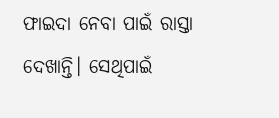ଫାଇଦା ନେବା ପାଇଁ ରାସ୍ତା ଦେଖାନ୍ତି। ସେଥିପାଇଁ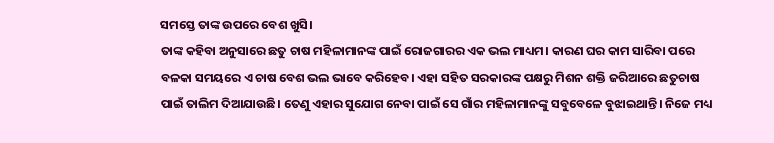ସମସ୍ତେ ତାଙ୍କ ଉପରେ ବେଶ ଖୁସି।
ତାଙ୍କ କହିବା ଅନୁସାରେ ଛତୁ ଚାଷ ମହିଳାମାନଙ୍କ ପାଇଁ ରୋଜଗାରର ଏକ ଭଲ ମାଧ୍ୟମ। କାରଣ ଘର କାମ ସାରିବା ପରେ ବଳକା ସମୟରେ ଏ ଚାଷ ବେଶ ଭଲ ଭାବେ କରିହେବ। ଏହା ସହିତ ସରକାରଙ୍କ ପକ୍ଷରୁ ମିଶନ ଶକ୍ତି ଜରିଆରେ ଛତୁଚାଷ ପାଇଁ ତାଲିମ ଦିଆଯାଉଛି। ତେଣୁ ଏହାର ସୁଯୋଗ ନେବା ପାଇଁ ସେ ଗାଁର ମହିଳାମାନଙ୍କୁ ସବୁବେଳେ ବୁଝାଇଥାନ୍ତି। ନିଜେ ମଧ୍ୟ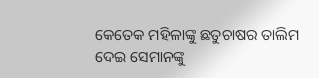କେତେକ ମହିଳାଙ୍କୁ ଛତୁଚାଷର ତାଲିମ ଦେଇ ସେମାନଙ୍କୁ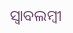ସ୍ବାବଲମ୍ବୀ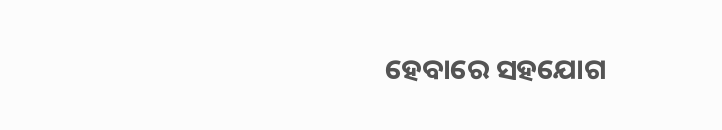ହେବାରେ ସହଯୋଗ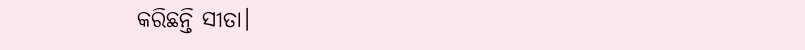କରିଛନ୍ତି ସୀତା।